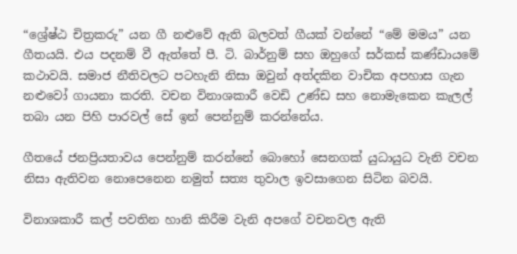“ශ්‍රේෂ්ඨ චිත්‍රකරු” යන ගී නළුවේ ඇති බලවත් ගීයක් වන්නේ “මේ මමය” යන ගීතයයි. එය පදනම් වී ඇත්තේ පී. ටි. බාර්නුම් සහ ඔහුගේ සර්කස් කණ්ඩායමේ කථාවයි. සමාජ නීතිවලට පටහැනි නිසා ඔවුන් අත්දකින වාචික අපහාස ගැන නළුවෝ ගායනා කරති. වචන විනාශකාරී වෙඩි උණ්ඩ සහ නොමැකෙන කැලල් තබා යන පිහි පාරවල් සේ ඉන් පෙන්නුම් කරන්නේය.

ගීතයේ ජනප්‍රියතාවය පෙන්නුම් කරන්නේ බොහෝ සෙනගක් යුධායුධ වැනි වචන නිසා ඇතිවන නොපෙනෙන නමුත් සත්‍ය තුවාල ඉවසාගෙන සිටින බවයි.

විනාශකාරී කල් පවතින හානි කිරීම වැනි අපගේ වචනවල ඇති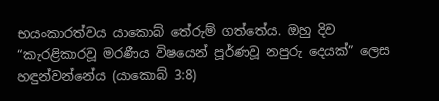භයංකාරත්වය යාකොබ් තේරුම් ගත්තේය. ඔහු දිව “කැරළිකාරවූ මරණීය විෂයෙන් පූර්ණවූ නපුරු දෙයක්” ලෙස හඳුන්වන්නේය (යාකොබ් 3:8)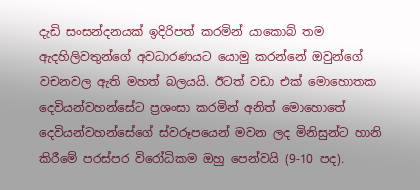දැඩි සංසන්දනයක් ඉදිරිපත් කරමින් යාකොබ් තම ඇදහිලිවතුන්ගේ අවධාරණයට යොමු කරන්නේ ඔවුන්ගේ වචනවල ඇති මහත් බලයයි. ඊටත් වඩා එක් මොහොතක දෙවියන්වහන්සේට ප්‍රශංසා කරමින් අනිත් මොහොතේ දෙවියන්වහන්සේගේ ස්වරූපයෙන් මවන ලද මිනිසුන්ට හානි කිරීමේ පරස්පර විරෝධිකම ඔහු පෙන්වයි (9-10 පද).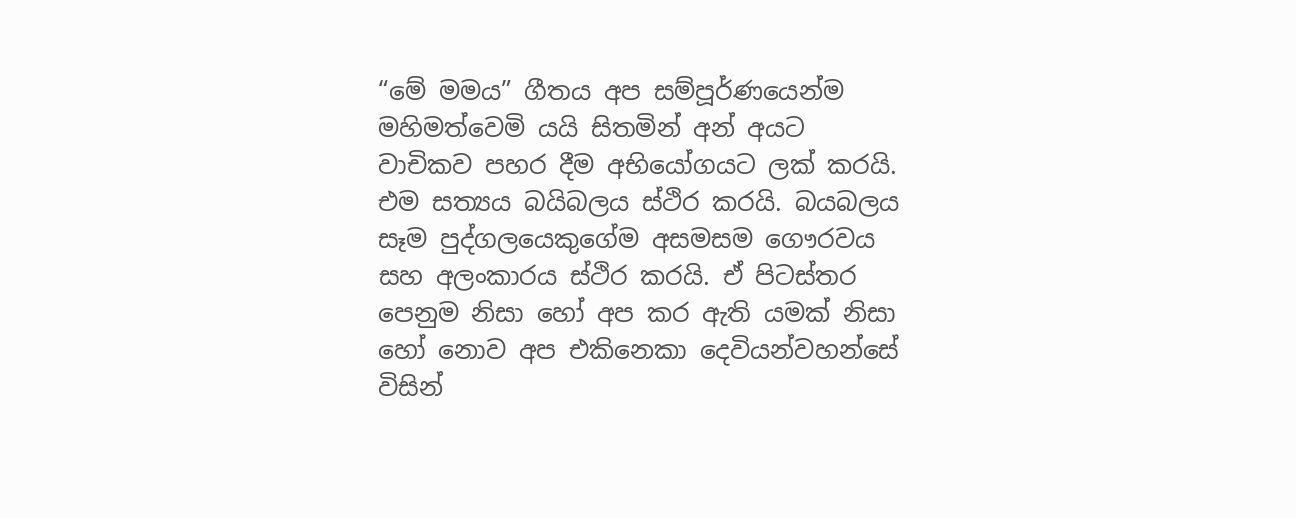“මේ මමය” ගීතය අප සම්පූර්ණයෙන්ම මහිමත්වෙමි යයි සිතමින් අන් අයට වාචිකව පහර දීම අභියෝගයට ලක් කරයි. එම සත්‍යය බයිබලය ස්ථිර කරයි. බයබලය සෑම පුද්ගලයෙකුගේම අසමසම ගෞරවය සහ අලංකාරය ස්ථිර කරයි. ඒ පිටස්තර පෙනුම නිසා හෝ අප කර ඇති යමක් නිසා හෝ නොව අප එකිනෙකා දෙවියන්වහන්සේ විසින්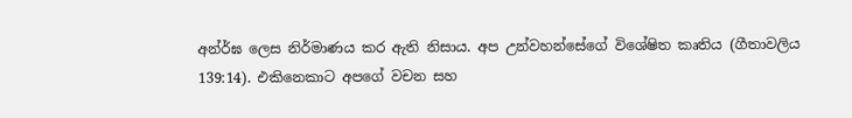අන්ර්ඝ ලෙස නිර්මාණය කර ඇති නිසාය. අප උන්වහන්සේගේ විශේෂිත කෘතිය (ගීතාවලිය 139:14). එකිනෙකාට අපගේ වචන සහ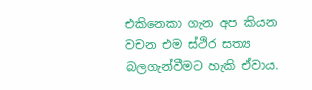එකිනෙකා ගැන අප කියන වචන එම ස්ථිර සත්‍ය බලගැන්වීමට හැකි ඒවාය.